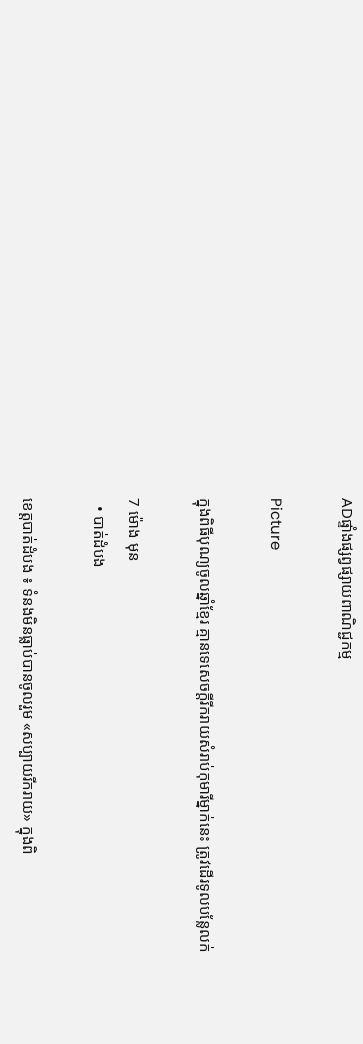ADផ្ទាំងផ្សព្វផ្សាយពាណិជ្ជកម្ម

Picture

ក្នុងពិធីបុណ្យចូលឆ្នាំខ្មែរ គ្មានទេសេចក្ដីរីករាយសំរាប់កុមារីម្នាក់នេះ ត្រូវដើរទូលបន្លែលក់

7 ម៉ោង មុន
  • បាត់ដំបង

ខេត្តបាត់ដំបង ៖ ទំនងមិនធ្លាប់បានចូលរួម «សប្បាយរីករាយ» ក្នុងពិ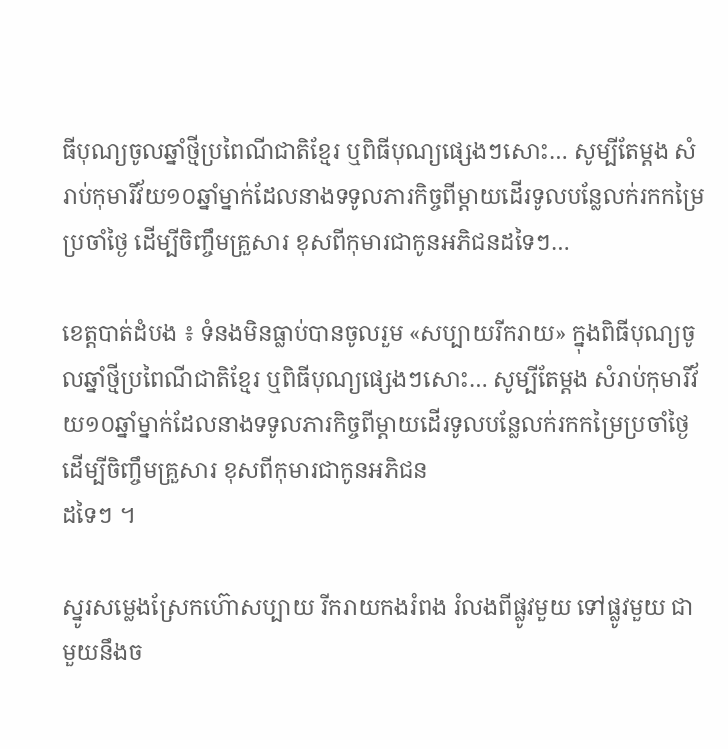ធីបុណ្យចូលឆ្នាំថ្មីប្រពៃណីជាតិខ្មែរ ឬពិធីបុណ្យផ្សេងៗសោះ… សូម្បីតែម្ដង សំរាប់កុមារីវ័យ១០ឆ្នាំម្នាក់ដែលនាងទទូលភារកិច្ចពីម្ដាយដើរទូលបន្លែលក់រកកម្រៃប្រចាំថ្ងៃ ដើម្បីចិញ្ចឹមគ្រួសារ ខុសពីកុមារជាកូនអភិជនដទៃៗ…

ខេត្តបាត់ដំបង ៖ ទំនងមិនធ្លាប់បានចូលរួម «សប្បាយរីករាយ» ក្នុងពិធីបុណ្យចូលឆ្នាំថ្មីប្រពៃណីជាតិខ្មែរ ឬពិធីបុណ្យផ្សេងៗសោះ… សូម្បីតែម្ដង សំរាប់កុមារីវ័យ១០ឆ្នាំម្នាក់ដែលនាងទទូលភារកិច្ចពីម្ដាយដើរទូលបន្លែលក់រកកម្រៃប្រចាំថ្ងៃ ដើម្បីចិញ្ចឹមគ្រួសារ ខុសពីកុមារជាកូនអភិជន
ដទៃៗ ។

ស្នូរសម្លេងស្រែកហ៊ោសប្បាយ រីករាយកងរំពង រំលងពីផ្លូវមួយ ទៅផ្លូវមួយ ជាមួយនឹងច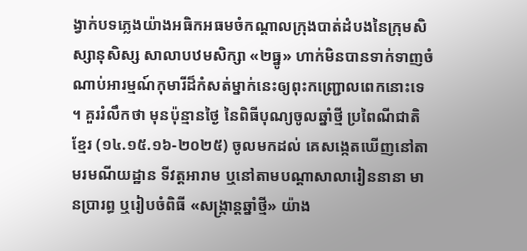ង្វាក់បទភ្លេងយ៉ាងអធិកអធមចំកណ្ដាលក្រុងបាត់ដំបងនៃក្រុមសិស្សានុសិស្ស សាលាបឋមសិក្សា «២ធ្នូ» ហាក់មិនបានទាក់ទាញចំណាប់អារម្មណ៍កុមារីដ៏កំសត់ម្នាក់នេះឲ្យពុះកញ្ជ្រោលពេកនោះទេ ។ គួររំលឹកថា មុនប៉ុន្មានថ្ងៃ នៃពិធីបុណ្យចូលឆ្នាំថ្មី ប្រពៃណីជាតិខ្មែរ (១៤.១៥.១៦-២០២៥) ចូលមកដល់ គេសង្កេតឃើញនៅតាមរមណីយដ្ឋាន ទីវត្តអារាម ឬនៅតាមបណ្ដាសាលារៀននានា មានប្រារព្ធ ឬរៀបចំពិធី «សង្ក្រាន្តឆ្នាំថ្មី» យ៉ាង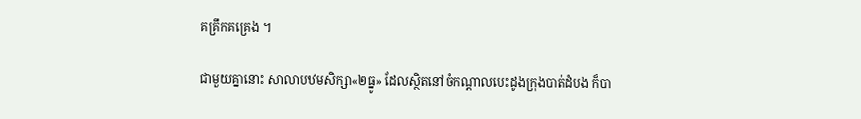គគ្រឹកគគ្រេង ។

ជាមួយគ្នានោះ សាលាបឋមសិក្សា«២ធ្នូ» ដែលស្ថិតនៅចំកណ្ដាលបេះដូងក្រុងបាត់ដំបង ក៏បា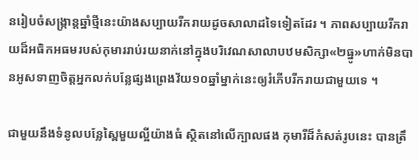នរៀបចំសង្ក្រាន្តឆ្នាំថ្មីនេះយ៉ាងសប្បាយរីករាយដូចសាលាដទៃទៀតដែរ ។ ភាពសប្បាយរីករាយដ៏អធិកអធមរបស់កុមាររាប់រយនាក់នៅក្នុងបរិវេណសាលាបឋមសិក្សា«២ធ្នូ»ហាក់មិនបានអូសទាញចិត្តអ្នកលក់បន្លែផ្សងព្រេងវ័យ១០ឆ្នាំម្នាក់នេះឲ្យរំភើបរីករាយជាមួយទេ ។

ជាមួយនឹងទំនូលបន្លែស្ពៃមួយល្អីយ៉ាងធំ ស្ថិតនៅលើក្បាលផង កុមារីដ៏កំសត់រូបនេះ បានត្រឹ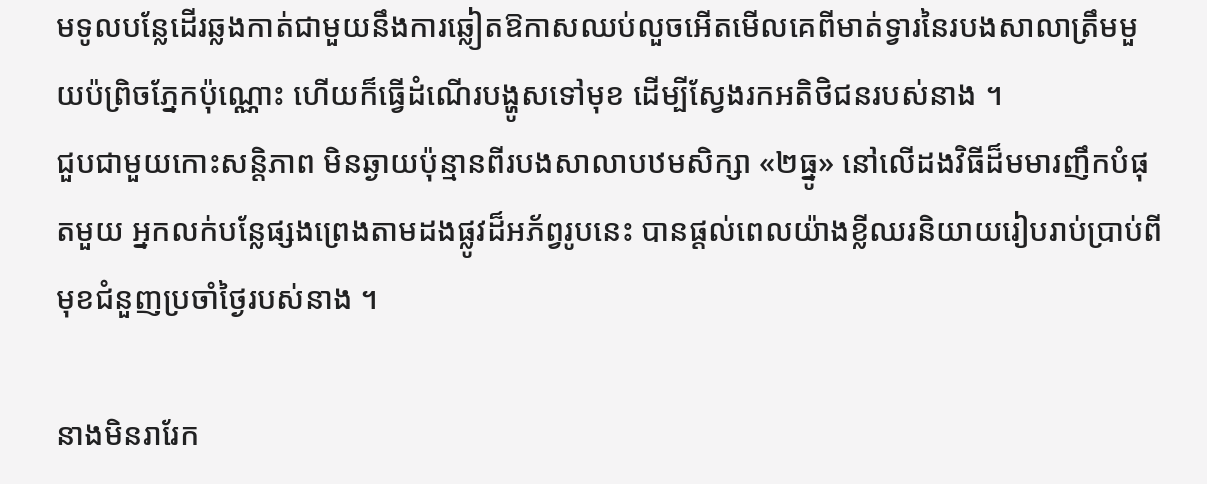មទូលបន្លែដើរឆ្លងកាត់ជាមួយនឹងការឆ្លៀតឱកាសឈប់លួចអើតមើលគេពីមាត់ទ្វារនៃរបងសាលាត្រឹមមួយប៉ព្រិចភ្នែកប៉ុណ្ណោះ ហើយក៏ធ្វើដំណើរបង្ហូសទៅមុខ ដើម្បីស្វែងរកអតិថិជនរបស់នាង ។
ជួបជាមួយកោះសន្តិភាព មិនឆ្ងាយប៉ុន្មានពីរបងសាលាបឋមសិក្សា «២ធ្នូ» នៅលើដងវិធីដ៏មមារញឹកបំផុតមួយ អ្នកលក់បន្លែផ្សងព្រេងតាមដងផ្លូវដ៏អភ័ព្វរូបនេះ បានផ្ដល់ពេលយ៉ាងខ្លីឈរនិយាយរៀបរាប់ប្រាប់ពីមុខជំនួញប្រចាំថ្ងៃរបស់នាង ។

នាងមិនរារែក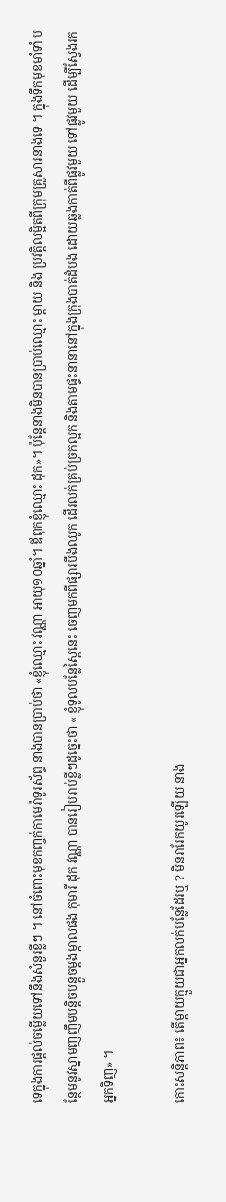ទេក្នុងការផ្ដល់ចម្លើយទៅនឹងសំនួរខ្លីៗ ។ នៅចំពោះមុខកញ្ចក់កាមេរ៉ាទូរស័ព្ទ នាងបានប្រាប់ថា «ខ្ញុំឈ្មោះ វណ្ណា អាយុ១០ឆ្នាំ។ ឪពុកខ្ញុំឈ្មោះ ដុក»។ ប៉ុន្តែនាងមិនបានប្រាប់ឈ្មោះ ម្ដាយ និង ប្រវត្តិលម្អិតពីក្រុមគ្រួសារនាងទេ ។ ក្នុងទឹកមុខមាំទាំ បន្ថែមនូវស្នាមញញឹមបន្តិចបន្តួចម្ដងម្កាលផង កុមារី ដុក វណ្ណា បានរៀបរាប់ខ្លីៗដូច្នេះថា « ខ្ញុំទូលបន្លែស្ពៃនេះ ចេញមកពីផ្សារបឹងឈូក ដើរលក់គ្រប់ច្រកល្អក និងតាមផ្ទះនានានៅក្នុងក្រុងបាត់ដំបង ដោយឆ្លងកាត់ពីផ្លូវមួយ ទៅផ្លូវមួយ ដើម្បីស្វែងរកអ្នកទិញ» ។

កោះសន្តិភាព៖ តើម្ដាយក្មួយជាអ្នកលក់បន្លែដែរឬ ? មិនរារែកយូរឡើយ នាង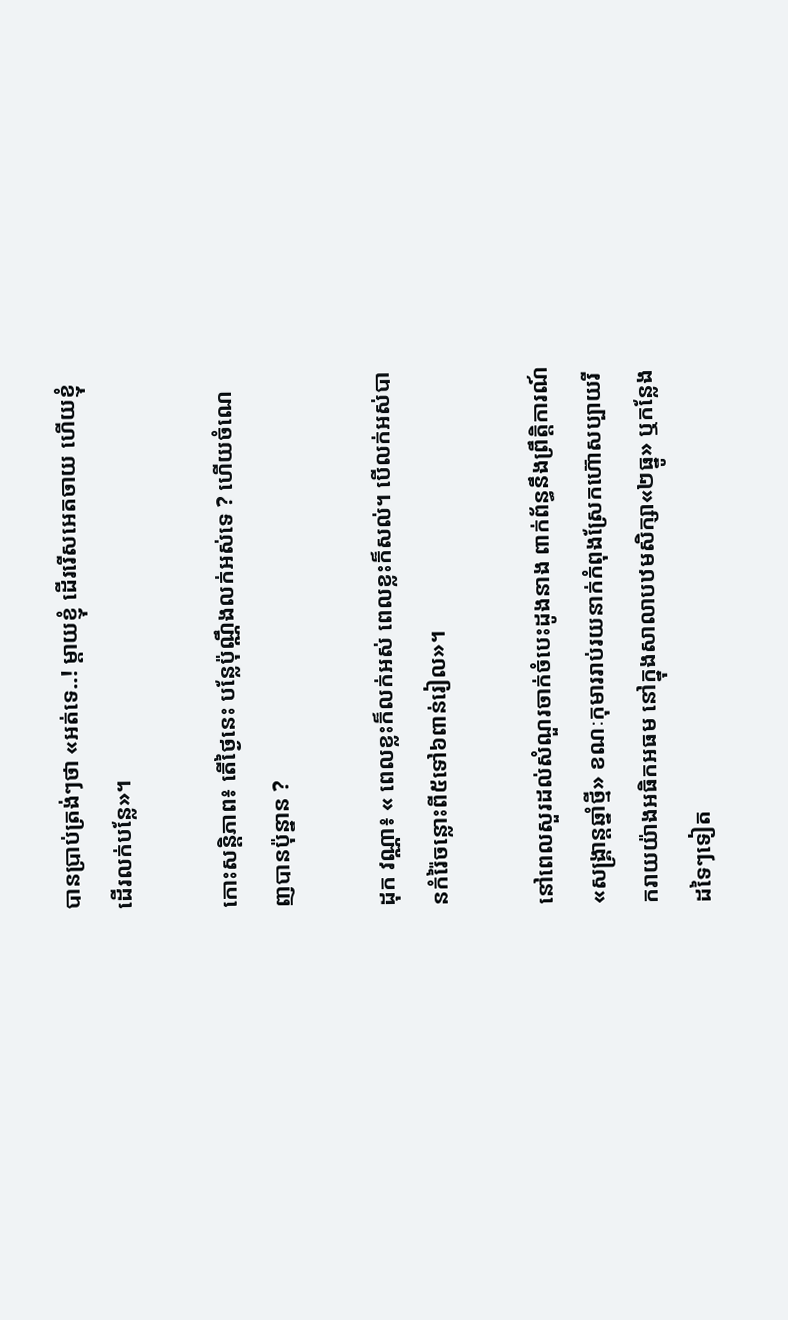បានប្រាប់ត្រង់ៗថា «អត់ទេ..! ម្ដាយខ្ញុំ ដើររើសអេតចាយ ហើយខ្ញុំដើរលក់បន្លែ»។

កោះសន្តិភាព៖ តើថ្ងៃនេះ បន្លែប៉ុណ្ណឹងលក់អស់ទេ ? ហើយចំណេញបានប៉ុន្នាន ?

ដុក វណ្ណា៖ « ពេលខ្លះក៏លក់អស់ ពេលខ្លះក៏សល់។ បើលក់អស់បានកំរ៉ៃចន្លោះពី៥ទៅ៦ពាន់រៀល»។

នៅពេលសួរដល់សំណួរចាក់ចំបេះដូងនាង ពាក់ព័ន្ធនឹងព្រឹត្តិការណ៍ «សង្គ្រាន្តឆ្នាំថ្មី» ខណៈកុមាររាប់រយនាក់កំពុងស្រែកហ៊ោសប្បាយរីករាយយ៉ាងអធិកអធម នៅក្នុងសាលាបឋមសិក្សា«២ធ្នូ» ឬកន្លែងដទៃៗទៀត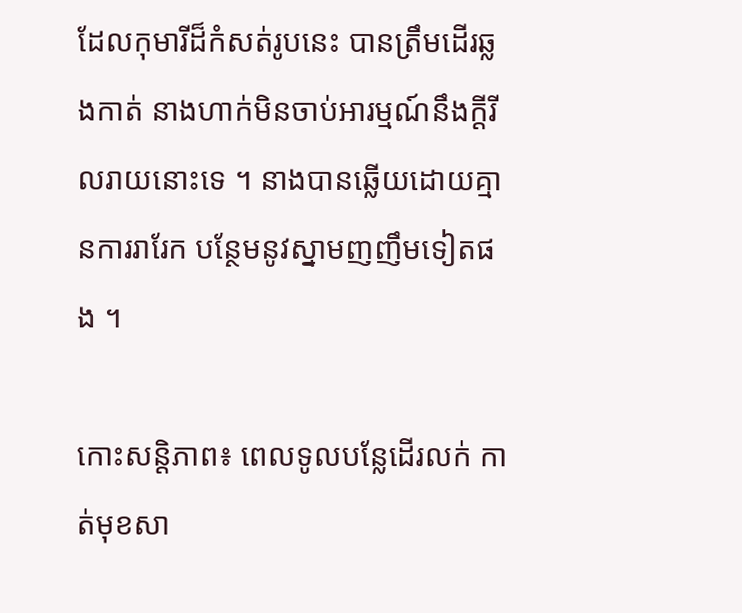ដែលកុមារីដ៏កំសត់រូបនេះ បានត្រឹមដើរឆ្លងកាត់ នាងហាក់មិនចាប់អារម្មណ៍នឹងក្ដីរីលរាយនោះទេ ។ នាងបានឆ្លើយដោយគ្មានការរារែក បន្ថែមនូវស្នាមញញឹមទៀតផង ។

កោះសន្តិភាព៖ ពេលទូលបន្លែដើរលក់ កាត់មុខសា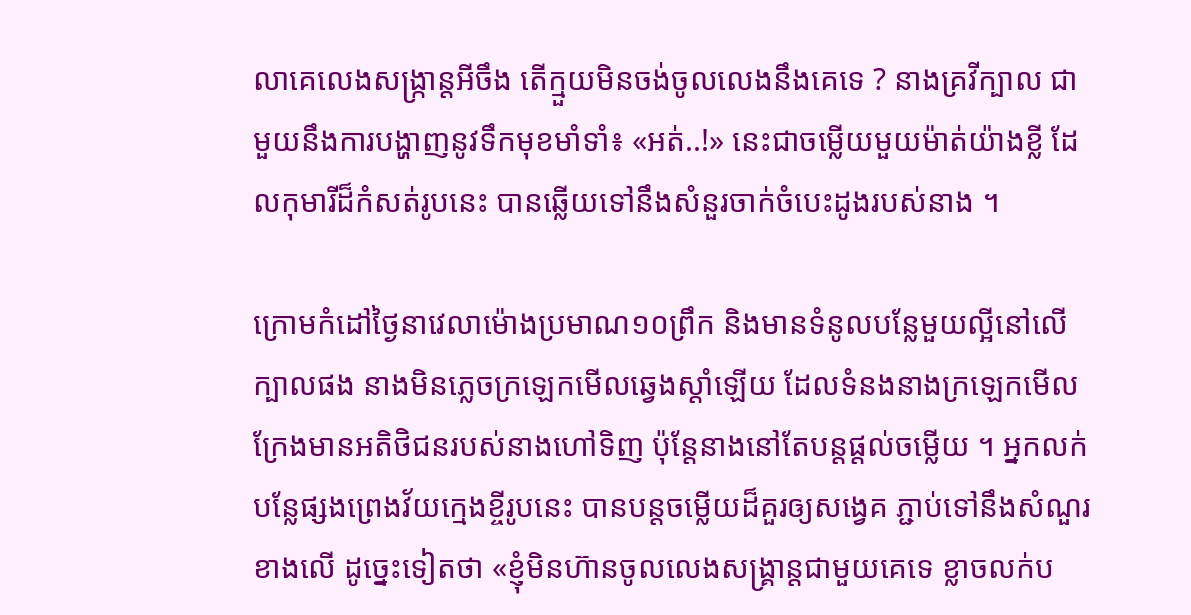លាគេលេងសង្ក្រាន្តអីចឹង តើក្មួយមិនចង់ចូលលេងនឹងគេទេ ? នាងគ្រវីក្បាល ជាមួយនឹងការបង្ហាញនូវទឹកមុខមាំទាំ៖ «អត់..!» នេះជាចម្លើយមួយម៉ាត់យ៉ាងខ្លី ដែលកុមារីដ៏កំសត់រូបនេះ បានឆ្លើយទៅនឹងសំនួរចាក់ចំបេះដូងរបស់នាង ។

ក្រោមកំដៅថ្ងៃនាវេលាម៉ោងប្រមាណ១០ព្រឹក និងមានទំនូលបន្លែមួយល្អីនៅលើក្បាលផង នាងមិនភ្លេចក្រឡេកមើលឆ្វេងស្ដាំឡើយ ដែលទំនងនាងក្រឡេកមើល ក្រែងមានអតិថិជនរបស់នាងហៅទិញ ប៉ុន្តែនាងនៅតែបន្តផ្ដល់ចម្លើយ ។ អ្នកលក់បន្លែផ្សងព្រេងវ័យក្មេងខ្ចីរូបនេះ បានបន្តចម្លើយដ៏គួរឲ្យសង្វេគ ភ្ជាប់ទៅនឹងសំណួរខាងលើ ដូច្នេះទៀតថា «ខ្ញុំមិនហ៊ានចូលលេងសង្គ្រាន្តជាមួយគេទេ ខ្លាចលក់ប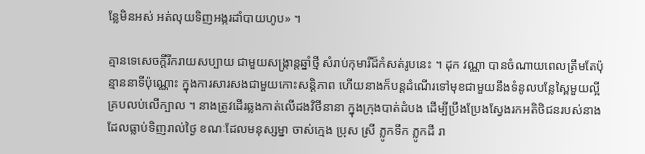ន្លែមិនអស់ អត់លុយទិញអង្ករដាំបាយហូប» ។

គ្មានទេសេចក្ដីរីករាយសប្បាយ ជាមួយសង្ក្រាន្តឆ្នាំថ្មី សំរាប់កុមារីដ៏កំសត់រូបនេះ ។ ដុក វណ្ណា បានចំណាយពេលត្រឹមតែប៉ុន្មាននាទីប៉ុណ្ណោះ ក្នុងការសារសងជាមួយកោះសន្តិភាព ហើយនាងក៏បន្តដំណើរទៅមុខជាមួយនឹងទំនូលបន្លែស្ពៃមួយល្អីគ្របលប់លើក្បាល ។ នាងត្រូវដើរឆ្លងកាត់លើដងវិថីនានា ក្នុងក្រុងបាត់ដំបង ដើម្បីប្រឹងប្រែងស្វែងរកអតិថិជនរបស់នាងដែលធ្លាប់ទិញរាល់ថ្ងៃ ខណៈដែលមនុស្សម្នា ចាស់ក្មេង ប្រុស ស្រី ភ្លូកទឹក ភ្លូកដី រា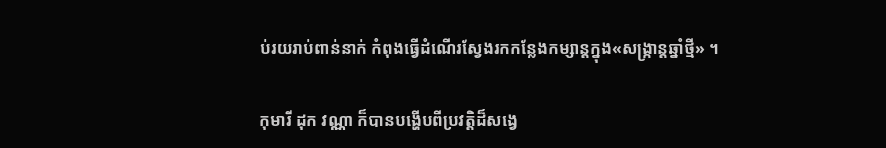ប់រយរាប់ពាន់នាក់ កំពុងធ្វើដំណើរស្វែងរកកន្លែងកម្សាន្តក្នុង«សង្ក្រាន្តឆ្នាំថ្មី» ។

កុមារី ដុក វណ្ណា ក៏បានបង្ហើបពីប្រវត្តិដ៏សង្វេ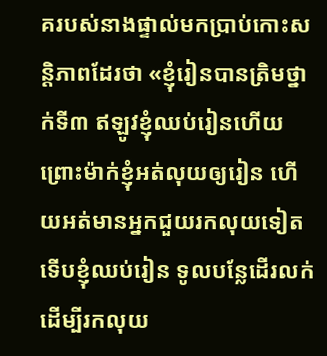គរបស់នាងផ្ទាល់មកប្រាប់កោះសន្តិភាពដែរថា «ខ្ញុំរៀនបានត្រិមថ្នាក់ទី៣ ឥឡូវខ្ញុំឈប់រៀនហើយ ព្រោះម៉ាក់ខ្ញុំអត់លុយឲ្យរៀន ហើយអត់មានអ្នកជួយរកលុយទៀត ទើបខ្ញុំឈប់រៀន ទូលបន្លែដើរលក់ដើម្បីរកលុយ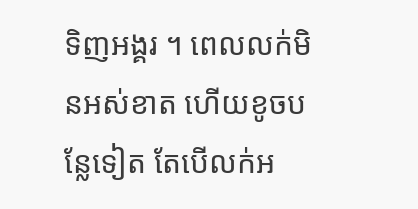ទិញអង្គរ ។ ពេលលក់មិនអស់ខាត ហើយខូចបន្លែទៀត តែបើលក់អ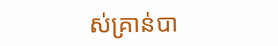ស់គ្រាន់បា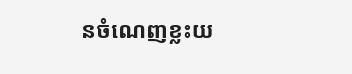នចំណេញខ្លះយ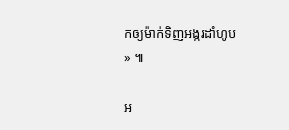កឲ្យម៉ាក់ទិញអង្ករដាំហូប» ៕

អ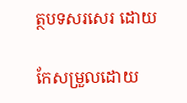ត្ថបទសរសេរ ដោយ

កែសម្រួលដោយ